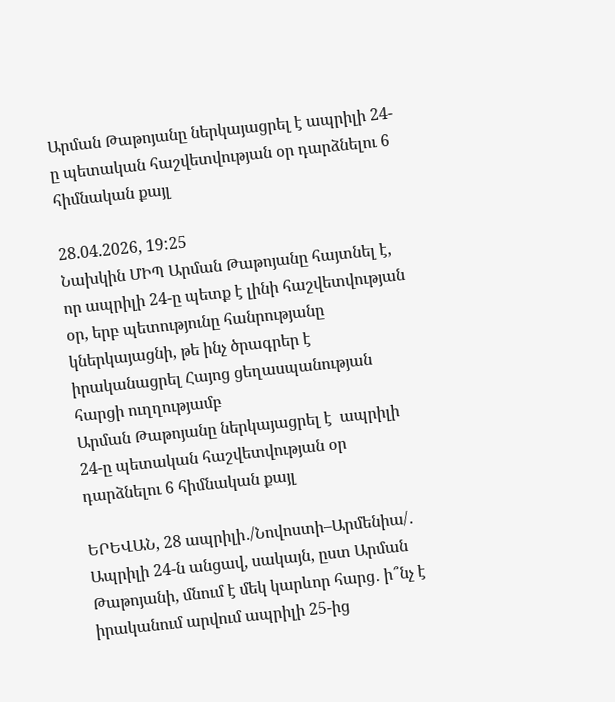Արման Թաթոյանը ներկայացրել է ապրիլի 24-ը պետական հաշվետվության օր դարձնելու 6 հիմնական քայլ

28.04.2026, 19:25
Նախկին ՄԻՊ Արման Թաթոյանը հայտնել է, որ ապրիլի 24-ը պետք է լինի հաշվետվության օր, երբ պետությունը հանրությանը կներկայացնի, թե ինչ ծրագրեր է իրականացրել Հայոց ցեղասպանության հարցի ուղղությամբ
Արման Թաթոյանը ներկայացրել է  ապրիլի 24-ը պետական հաշվետվության օր դարձնելու 6 հիմնական քայլ

ԵՐԵՎԱՆ, 28 ապրիլի․/Նովոստի–Արմենիա/․ Ապրիլի 24-ն անցավ, սակայն, ըստ Արման Թաթոյանի, մնում է մեկ կարևոր հարց․ ի՞նչ է իրականում արվում ապրիլի 25-ից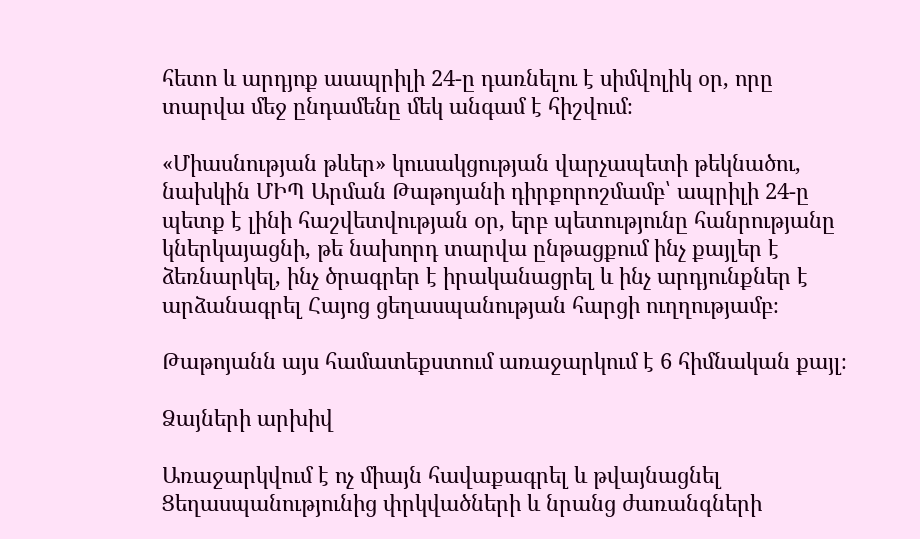հետո և արդյոք աապրիլի 24-ը դառնելու է սիմվոլիկ օր, որը տարվա մեջ ընդամենը մեկ անգամ է հիշվում։

«Միասնության թևեր» կուսակցության վարչապետի թեկնածու, նախկին ՄԻՊ Արման Թաթոյանի դիրքորոշմամբ՝ ապրիլի 24-ը պետք է լինի հաշվետվության օր, երբ պետությունը հանրությանը կներկայացնի, թե նախորդ տարվա ընթացքում ինչ քայլեր է ձեռնարկել, ինչ ծրագրեր է իրականացրել և ինչ արդյունքներ է արձանագրել Հայոց ցեղասպանության հարցի ուղղությամբ։

Թաթոյանն այս համատեքստում առաջարկում է 6 հիմնական քայլ։

Ձայների արխիվ

Առաջարկվում է ոչ միայն հավաքագրել և թվայնացնել Ցեղասպանությունից փրկվածների և նրանց ժառանգների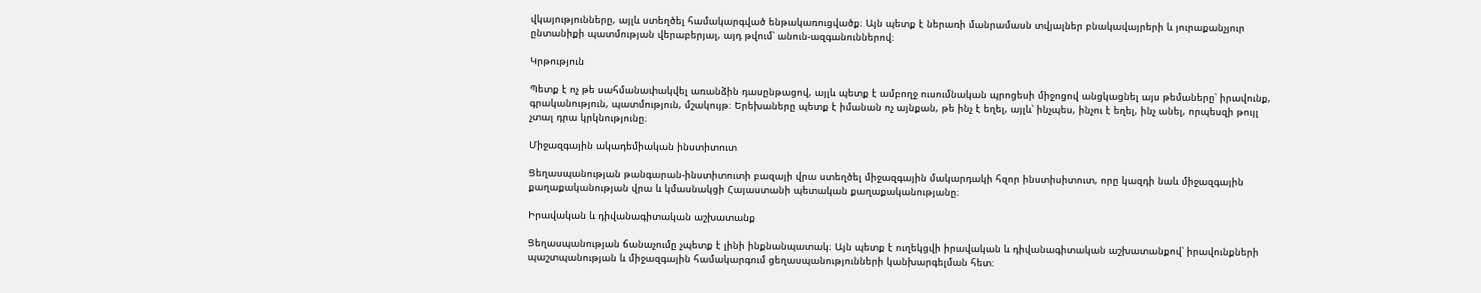վկայությունները, այլև ստեղծել համակարգված ենթակառուցվածք։ Այն պետք է ներառի մանրամասն տվյալներ բնակավայրերի և յուրաքանչյուր ընտանիքի պատմության վերաբերյալ, այդ թվում՝ անուն-ազգանուններով։

Կրթություն

Պետք է ոչ թե սահմանափակվել առանձին դասընթացով, այլև պետք է ամբողջ ուսումնական պրոցեսի միջոցով անցկացնել այս թեմաները՝ իրավունք, գրականություն, պատմություն, մշակույթ։ Երեխաները պետք է իմանան ոչ այնքան, թե ինչ է եղել, այլև՝ ինչպես, ինչու է եղել, ինչ անել, որպեսզի թույլ չտալ դրա կրկնությունը։

Միջազգային ակադեմիական ինստիտուտ

Ցեղասպանության թանգարան-ինստիտուտի բազայի վրա ստեղծել միջազգային մակարդակի հզոր ինստիսիտուտ, որը կազդի նաև միջազգային քաղաքականության վրա և կմասնակցի Հայաստանի պետական քաղաքականությանը։

Իրավական և դիվանագիտական աշխատանք

Ցեղասպանության ճանաչումը չպետք է լինի ինքնանպատակ։ Այն պետք է ուղեկցվի իրավական և դիվանագիտական աշխատանքով՝ իրավունքների պաշտպանության և միջազգային համակարգում ցեղասպանությունների կանխարգելման հետ։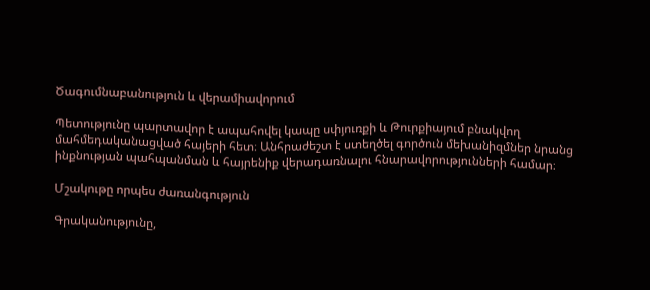Ծագումնաբանություն և վերամիավորում

Պետությունը պարտավոր է ապահովել կապը սփյուռքի և Թուրքիայում բնակվող մահմեդականացված հայերի հետ։ Անհրաժեշտ է ստեղծել գործուն մեխանիզմներ նրանց ինքնության պահպանման և հայրենիք վերադառնալու հնարավորությունների համար։

Մշակութը որպես ժառանգություն

Գրականությունը,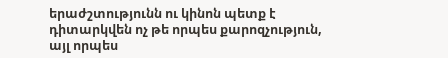երաժշտությունն ու կինոն պետք է դիտարկվեն ոչ թե որպես քարոզչություն, այլ որպես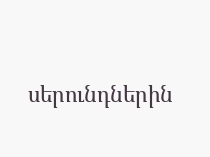սերունդներին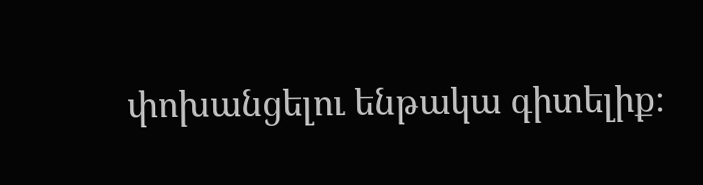փոխանցելու ենթակա գիտելիք։